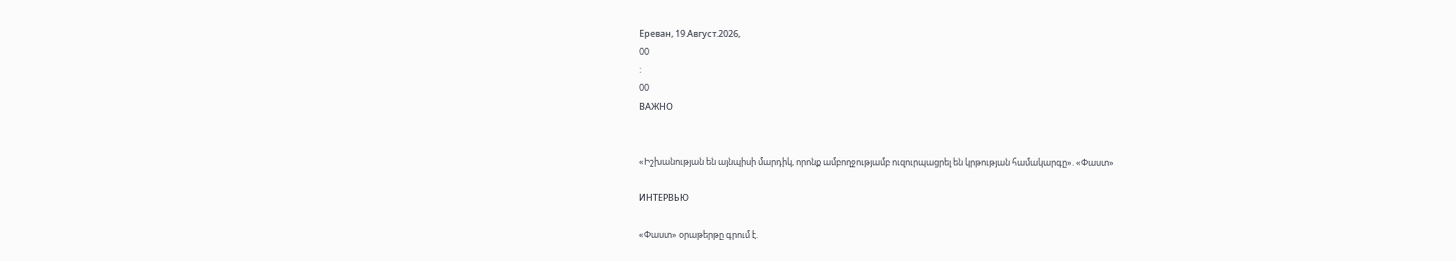Ереван, 19.Август.2026,
00
:
00
ВАЖНО


«Իշխանության են այնպիսի մարդիկ, որոնք ամբողջությամբ ուզուրպացրել են կրթության համակարգը». «Փաստ»

ИНТЕРВЬЮ

«Փաստ» օրաթերթը գրում է.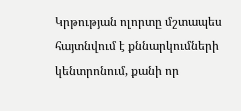Կրթության ոլորտը մշտապես հայտնվում է քննարկումների կենտրոնում, քանի որ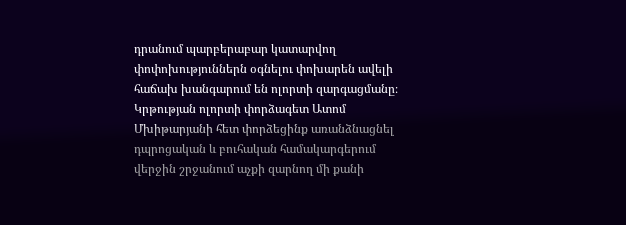դրանում պարբերաբար կատարվող փոփոխություններն օգնելու փոխարեն ավելի հաճախ խանգարում են ոլորտի զարգացմանը։ Կրթության ոլորտի փորձագետ Ատոմ Մխիթարյանի հետ փորձեցինք առանձնացնել դպրոցական և բուհական համակարգերում վերջին շրջանում աչքի զարնող մի քանի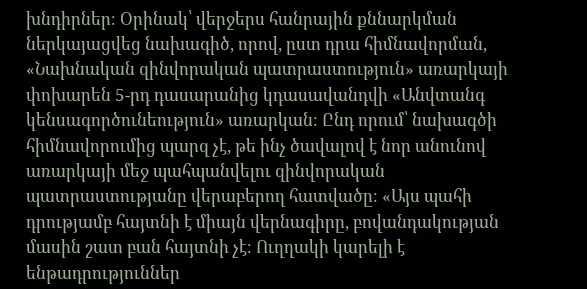խնդիրներ։ Օրինակ՝ վերջերս հանրային քննարկման ներկայացվեց նախագիծ, որով, ըստ դրա հիմնավորման, «Նախնական զինվորական պատրաստություն» առարկայի փոխարեն 5-րդ դասարանից կդասավանդվի «Անվտանգ կենսագործունեություն» առարկան։ Ընդ որում՝ նախագծի հիմնավորումից պարզ չէ, թե ինչ ծավալով է նոր անունով առարկայի մեջ պահպանվելու զինվորական պատրաստությանը վերաբերող հատվածը։ «Այս պահի դրությամբ հայտնի է միայն վերնագիրը, բովանդակության մասին շատ բան հայտնի չէ։ Ուղղակի կարելի է ենթադրություններ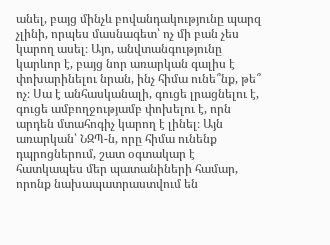անել, բայց մինչև բովանդակությունը պարզ չլինի, որպես մասնագետ՝ ոչ մի բան չես կարող ասել։ Այո, անվտանգությունը կարևոր է, բայց նոր առարկան գալիս է փոխարինելու նրան, ինչ հիմա ունե՞նք, թե՞ ոչ։ Սա է անհասկանալի, գուցե լրացնելու է, գուցե ամբողջությամբ փոխելու է, որն արդեն մտահոգիչ կարող է լինել։ Այն առարկան՝ ՆԶՊ-ն, որը հիմա ունենք դպրոցներում, շատ օգտակար է հատկապես մեր պատանիների համար, որոնք նախապատրաստվում են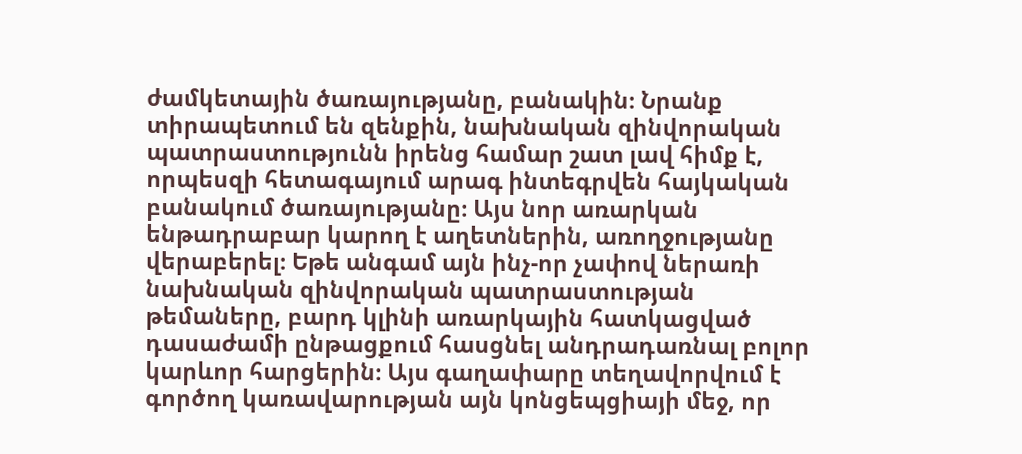ժամկետային ծառայությանը, բանակին։ Նրանք տիրապետում են զենքին, նախնական զինվորական պատրաստությունն իրենց համար շատ լավ հիմք է, որպեսզի հետագայում արագ ինտեգրվեն հայկական բանակում ծառայությանը։ Այս նոր առարկան ենթադրաբար կարող է աղետներին, առողջությանը վերաբերել։ Եթե անգամ այն ինչ-որ չափով ներառի նախնական զինվորական պատրաստության թեմաները, բարդ կլինի առարկային հատկացված դասաժամի ընթացքում հասցնել անդրադառնալ բոլոր կարևոր հարցերին։ Այս գաղափարը տեղավորվում է գործող կառավարության այն կոնցեպցիայի մեջ, որ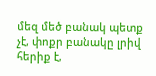մեզ մեծ բանակ պետք չէ, փոքր բանակը լրիվ հերիք է,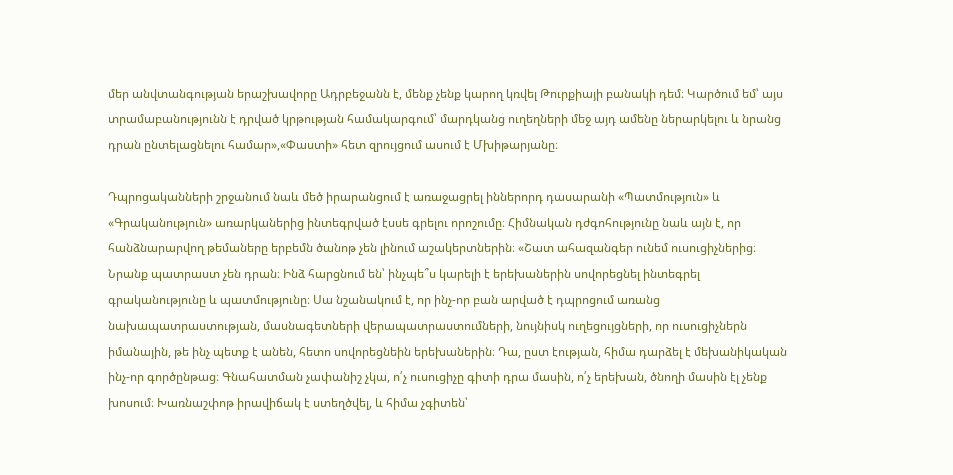մեր անվտանգության երաշխավորը Ադրբեջանն է, մենք չենք կարող կռվել Թուրքիայի բանակի դեմ։ Կարծում եմ՝ այս տրամաբանությունն է դրված կրթության համակարգում՝ մարդկանց ուղեղների մեջ այդ ամենը ներարկելու և նրանց դրան ընտելացնելու համար»,«Փաստի» հետ զրույցում ասում է Մխիթարյանը։

Դպրոցականների շրջանում նաև մեծ իրարանցում է առաջացրել իններորդ դասարանի «Պատմություն» և «Գրականություն» առարկաներից ինտեգրված էսսե գրելու որոշումը։ Հիմնական դժգոհությունը նաև այն է, որ հանձնարարվող թեմաները երբեմն ծանոթ չեն լինում աշակերտներին։ «Շատ ահազանգեր ունեմ ուսուցիչներից։ Նրանք պատրաստ չեն դրան։ Ինձ հարցնում են՝ ինչպե՞ս կարելի է երեխաներին սովորեցնել ինտեգրել գրականությունը և պատմությունը։ Սա նշանակում է, որ ինչ-որ բան արված է դպրոցում առանց նախապատրաստության, մասնագետների վերապատրաստումների, նույնիսկ ուղեցույցների, որ ուսուցիչներն իմանային, թե ինչ պետք է անեն, հետո սովորեցնեին երեխաներին։ Դա, ըստ էության, հիմա դարձել է մեխանիկական ինչ-որ գործընթաց։ Գնահատման չափանիշ չկա, ո՛չ ուսուցիչը գիտի դրա մասին, ո՛չ երեխան, ծնողի մասին էլ չենք խոսում։ Խառնաշփոթ իրավիճակ է ստեղծվել, և հիմա չգիտեն՝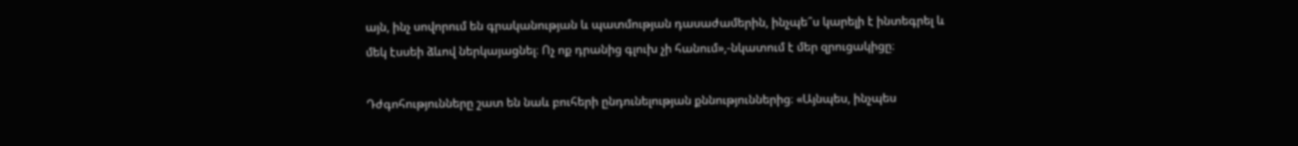այն, ինչ սովորում են գրականության և պատմության դասաժամերին, ինչպե՞ս կարելի է ինտեգրել և մեկ էսսեի ձևով ներկայացնել։ Ոչ ոք դրանից գլուխ չի հանում»,-նկատում է մեր զրուցակիցը։

Դժգոհությունները շատ են նաև բուհերի ընդունելության քննություններից։ «Այնպես, ինչպես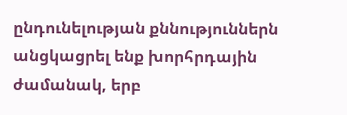ընդունելության քննություններն անցկացրել ենք խորհրդային ժամանակ, երբ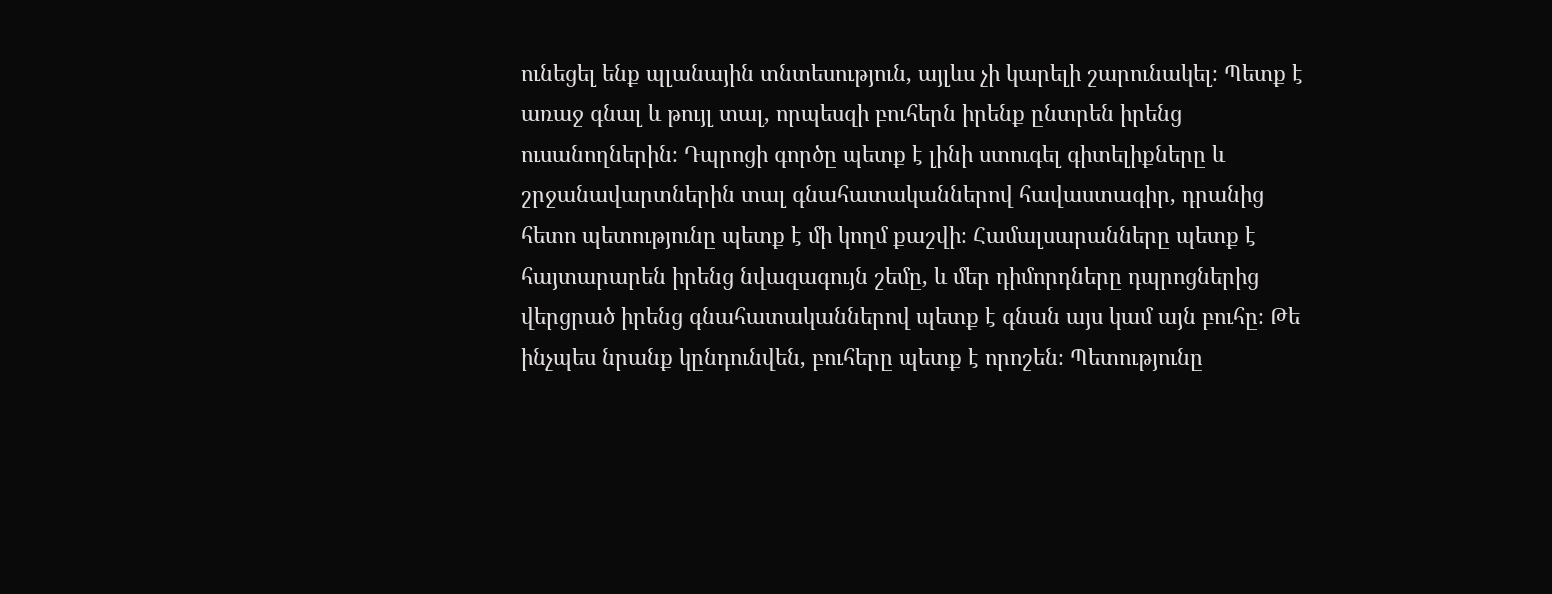ունեցել ենք պլանային տնտեսություն, այլևս չի կարելի շարունակել։ Պետք է առաջ գնալ և թույլ տալ, որպեսզի բուհերն իրենք ընտրեն իրենց ուսանողներին։ Դպրոցի գործը պետք է լինի ստուգել գիտելիքները և շրջանավարտներին տալ գնահատականներով հավաստագիր, դրանից հետո պետությունը պետք է մի կողմ քաշվի։ Համալսարանները պետք է հայտարարեն իրենց նվազագույն շեմը, և մեր դիմորդները դպրոցներից վերցրած իրենց գնահատականներով պետք է գնան այս կամ այն բուհը։ Թե ինչպես նրանք կընդունվեն, բուհերը պետք է որոշեն։ Պետությունը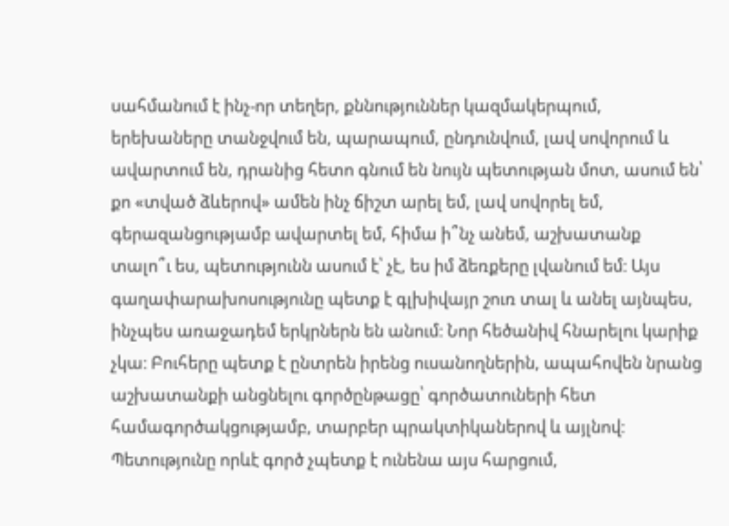սահմանում է ինչ-որ տեղեր, քննություններ կազմակերպում, երեխաները տանջվում են, պարապում, ընդունվում, լավ սովորում և ավարտում են, դրանից հետո գնում են նույն պետության մոտ, ասում են՝ քո «տված ձևերով» ամեն ինչ ճիշտ արել եմ, լավ սովորել եմ, գերազանցությամբ ավարտել եմ, հիմա ի՞նչ անեմ, աշխատանք տալո՞ւ ես, պետությունն ասում է՝ չէ, ես իմ ձեռքերը լվանում եմ։ Այս գաղափարախոսությունը պետք է գլխիվայր շուռ տալ և անել այնպես, ինչպես առաջադեմ երկրներն են անում։ Նոր հեծանիվ հնարելու կարիք չկա։ Բուհերը պետք է ընտրեն իրենց ուսանողներին, ապահովեն նրանց աշխատանքի անցնելու գործընթացը՝ գործատուների հետ համագործակցությամբ, տարբեր պրակտիկաներով և այլնով։ Պետությունը որևէ գործ չպետք է ունենա այս հարցում,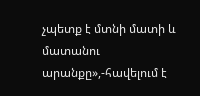չպետք է մտնի մատի և մատանու արանքը»,-հավելում է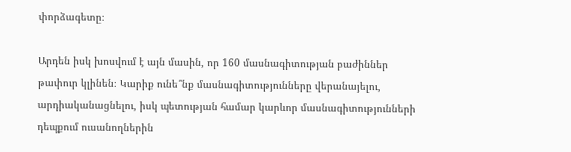փորձագետը։

Արդեն իսկ խոսվում է այն մասին, որ 160 մասնագիտության բաժիններ թափուր կլինեն։ Կարիք ունե՞նք մասնագիտությունները վերանայելու, արդիականացնելու, իսկ պետության համար կարևոր մասնագիտությունների դեպքում ուսանողներին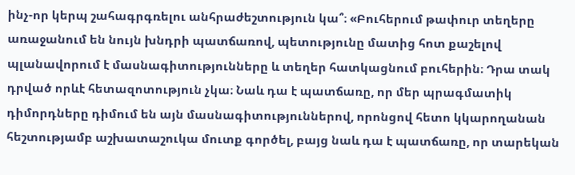ինչ-որ կերպ շահագրգռելու անհրաժեշտություն կա՞։ «Բուհերում թափուր տեղերը առաջանում են նույն խնդրի պատճառով, պետությունը մատից հոտ քաշելով պլանավորում է մասնագիտությունները և տեղեր հատկացնում բուհերին։ Դրա տակ դրված որևէ հետազոտություն չկա։ Նաև դա է պատճառը, որ մեր պրագմատիկ դիմորդները դիմում են այն մասնագիտություններով, որոնցով հետո կկարողանան հեշտությամբ աշխատաշուկա մուտք գործել, բայց նաև դա է պատճառը, որ տարեկան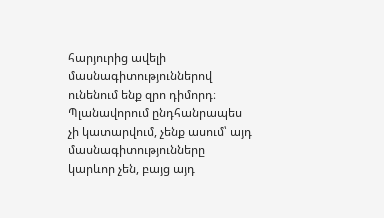հարյուրից ավելի մասնագիտություններով ունենում ենք զրո դիմորդ։ Պլանավորում ընդհանրապես չի կատարվում, չենք ասում՝ այդ մասնագիտությունները կարևոր չեն, բայց այդ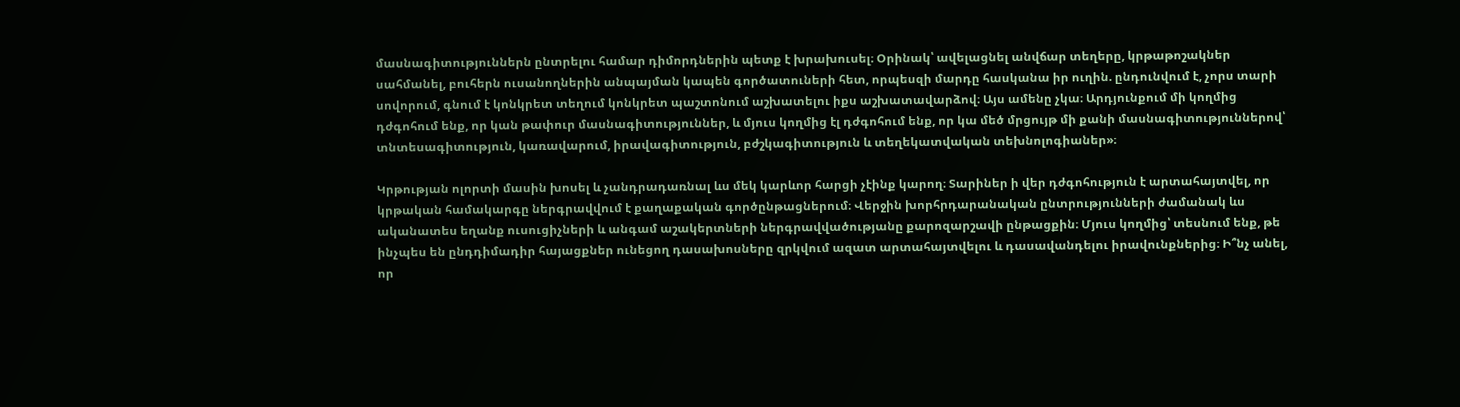մասնագիտություններն ընտրելու համար դիմորդներին պետք է խրախուսել։ Օրինակ՝ ավելացնել անվճար տեղերը, կրթաթոշակներ սահմանել, բուհերն ուսանողներին անպայման կապեն գործատուների հետ, որպեսզի մարդը հասկանա իր ուղին. ընդունվում է, չորս տարի սովորում, գնում է կոնկրետ տեղում կոնկրետ պաշտոնում աշխատելու իքս աշխատավարձով։ Այս ամենը չկա։ Արդյունքում մի կողմից դժգոհում ենք, որ կան թափուր մասնագիտություններ, և մյուս կողմից էլ դժգոհում ենք, որ կա մեծ մրցույթ մի քանի մասնագիտություններով՝ տնտեսագիտություն, կառավարում, իրավագիտություն, բժշկագիտություն և տեղեկատվական տեխնոլոգիաներ»։

Կրթության ոլորտի մասին խոսել և չանդրադառնալ ևս մեկ կարևոր հարցի չէինք կարող։ Տարիներ ի վեր դժգոհություն է արտահայտվել, որ կրթական համակարգը ներգրավվում է քաղաքական գործընթացներում։ Վերջին խորհրդարանական ընտրությունների ժամանակ ևս ականատես եղանք ուսուցիչների և անգամ աշակերտների ներգրավվածությանը քարոզարշավի ընթացքին։ Մյուս կողմից՝ տեսնում ենք, թե ինչպես են ընդդիմադիր հայացքներ ունեցող դասախոսները զրկվում ազատ արտահայտվելու և դասավանդելու իրավունքներից։ Ի՞նչ անել, որ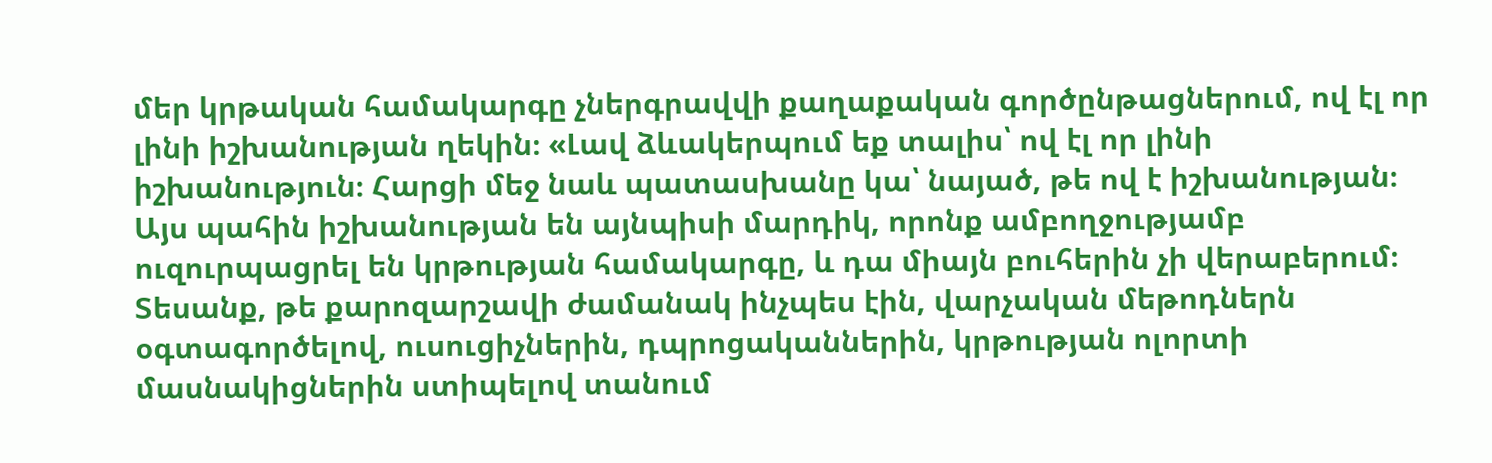մեր կրթական համակարգը չներգրավվի քաղաքական գործընթացներում, ով էլ որ լինի իշխանության ղեկին։ «Լավ ձևակերպում եք տալիս՝ ով էլ որ լինի իշխանություն։ Հարցի մեջ նաև պատասխանը կա՝ նայած, թե ով է իշխանության։ Այս պահին իշխանության են այնպիսի մարդիկ, որոնք ամբողջությամբ ուզուրպացրել են կրթության համակարգը, և դա միայն բուհերին չի վերաբերում։ Տեսանք, թե քարոզարշավի ժամանակ ինչպես էին, վարչական մեթոդներն օգտագործելով, ուսուցիչներին, դպրոցականներին, կրթության ոլորտի մասնակիցներին ստիպելով տանում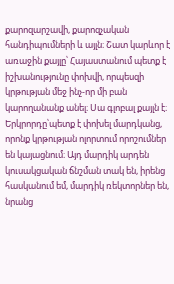քարոզարշավի, քարոզչական հանդիպումների և այլն։ Շատ կարևոր է առաջին քայլը՝ Հայաստանում պետք է իշխանությունը փոխվի, որպեսզի կրթության մեջ ինչ-որ մի բան կարողանանք անել։ Սա գլոբալ քայլն է։ Երկրորդը՝պետք է փոխել մարդկանց, որոնք կրթության ոլորտում որոշումներ են կայացնում։ Այդ մարդիկ արդեն կուսակցական ճնշման տակ են, իրենց հասկանում եմ, մարդիկ ռեկտորներ են, նրանց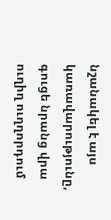նշանակել է այս կառավարությունը, գուցե նրանց վրա ուղիղ ուղղորդում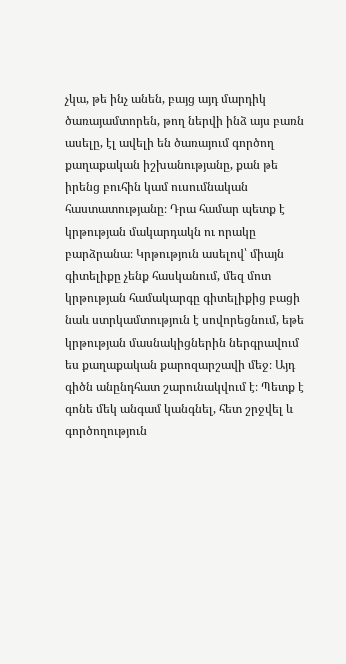չկա, թե ինչ անեն, բայց այդ մարդիկ ծառայամտորեն, թող ներվի ինձ այս բառն ասելը, էլ ավելի են ծառայում գործող քաղաքական իշխանությանը, քան թե իրենց բուհին կամ ուսումնական հաստատությանը։ Դրա համար պետք է կրթության մակարդակն ու որակը բարձրանա։ Կրթություն ասելով՝ միայն գիտելիքը չենք հասկանում, մեզ մոտ կրթության համակարգը գիտելիքից բացի նաև ստրկամտություն է սովորեցնում, եթե կրթության մասնակիցներին ներգրավում ես քաղաքական քարոզարշավի մեջ։ Այդ գիծն անընդհատ շարունակվում է։ Պետք է գոնե մեկ անգամ կանգնել, հետ շրջվել և գործողություն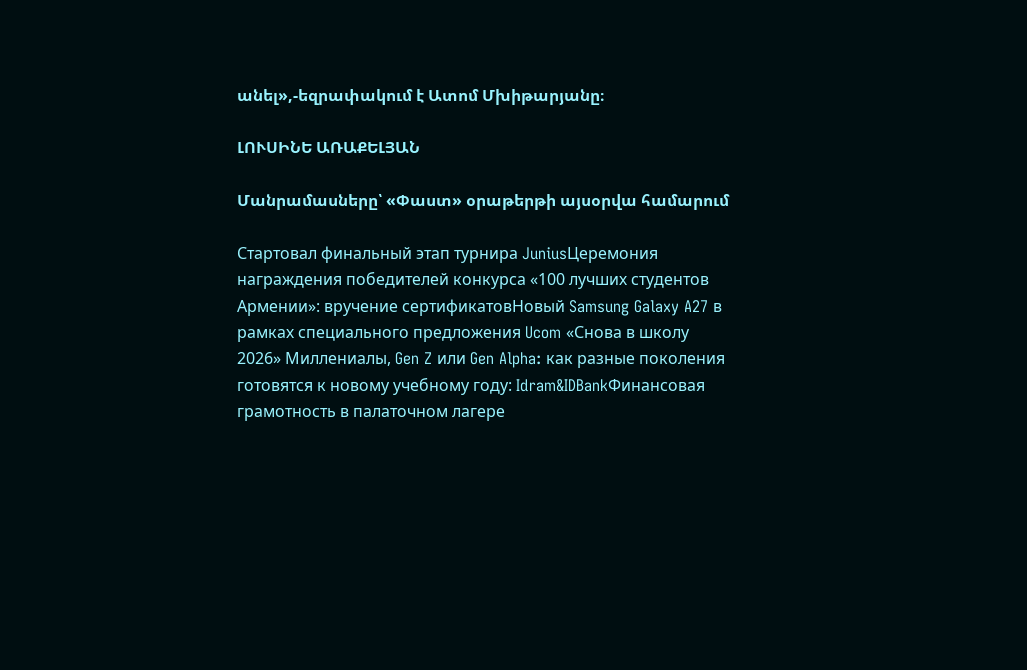անել»,-եզրափակում է Ատոմ Մխիթարյանը։

ԼՈՒՍԻՆԵ ԱՌԱՔԵԼՅԱՆ

Մանրամասները՝ «Փաստ» օրաթերթի այսօրվա համարում

Стартовал финальный этап турнира JuniusЦеремония награждения победителей конкурса «100 лучших студентов Армении»: вручение сертификатовНовый Samsung Galaxy A27 в рамках специального предложения Ucom «Снова в школу 2026» Миллениалы, Gen Z или Gen Alpha: как разные поколения готовятся к новому учебному году: Idram&IDBankФинансовая грамотность в палаточном лагере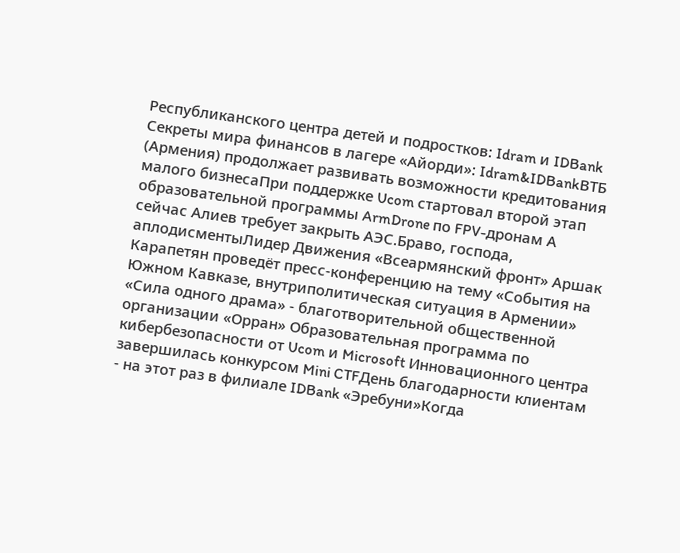Республиканского центра детей и подростков: Idram и IDBank Секреты мира финансов в лагере «Айорди»: Idram&IDBankВТБ (Армения) продолжает развивать возможности кредитования малого бизнесаПри поддержке Ucom стартовал второй этап образовательной программы ArmDrone по FPV-дронам А сейчас Алиев требует закрыть АЭС.Браво, господа, аплодисментыЛидер Движения «Всеармянский фронт» Аршак Карапетян проведёт пресс-конференцию на тему «События на Южном Кавказе, внутриполитическая ситуация в Армении» «Сила одного драма» - благотворительной общественной организации «Орран» Образовательная программа по кибербезопасности от Ucom и Microsoft Инновационного центра завершилась конкурсом Mini CTFДень благодарности клиентам - на этот раз в филиале IDBank «Эребуни»Когда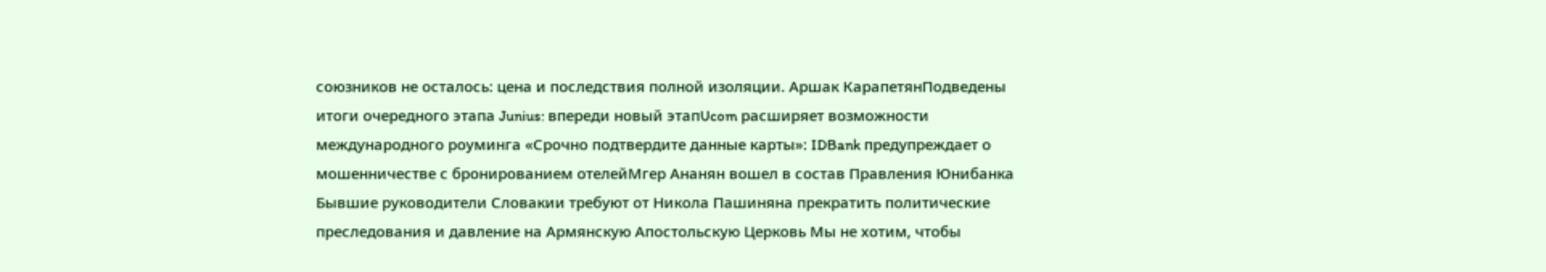союзников не осталось: цена и последствия полной изоляции. Аршак КарапетянПодведены итоги очередного этапа Junius: впереди новый этапUcom расширяет возможности международного роуминга «Срочно подтвердите данные карты»: IDBank предупреждает о мошенничестве с бронированием отелейМгер Ананян вошел в состав Правления Юнибанка Бывшие руководители Словакии требуют от Никола Пашиняна прекратить политические преследования и давление на Армянскую Апостольскую Церковь Мы не хотим, чтобы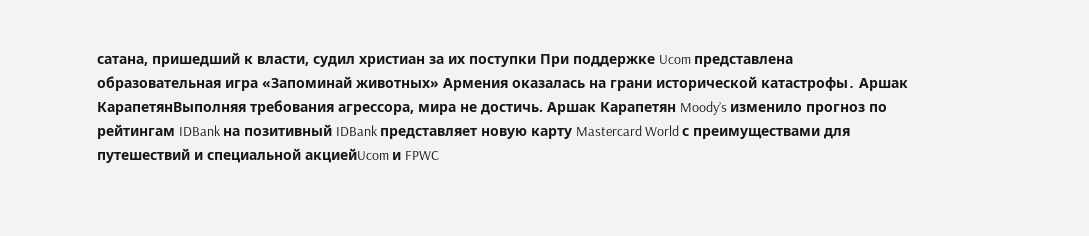сатана, пришедший к власти, судил христиан за их поступки При поддержке Ucom представлена образовательная игра «Запоминай животных» Армения оказалась на грани исторической катастрофы․ Аршак КарапетянВыполняя требования агрессора, мира не достичь. Аршак Карапетян Moody’s изменило прогноз по рейтингам IDBank на позитивный IDBank представляет новую карту Mastercard World с преимуществами для путешествий и специальной акциейUcom и FPWC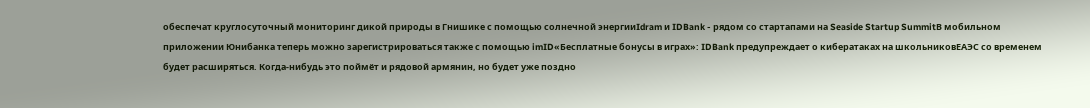обеспечат круглосуточный мониторинг дикой природы в Гнишике с помощью солнечной энергииIdram и IDBank - рядом со стартапами на Seaside Startup SummitВ мобильном приложении Юнибанка теперь можно зарегистрироваться также с помощью imID«Бесплатные бонусы в играх»: IDBank предупреждает о кибератаках на школьниковЕАЭС со временем будет расширяться. Когда-нибудь это поймёт и рядовой армянин, но будет уже поздно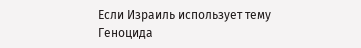Если Израиль использует тему Геноцида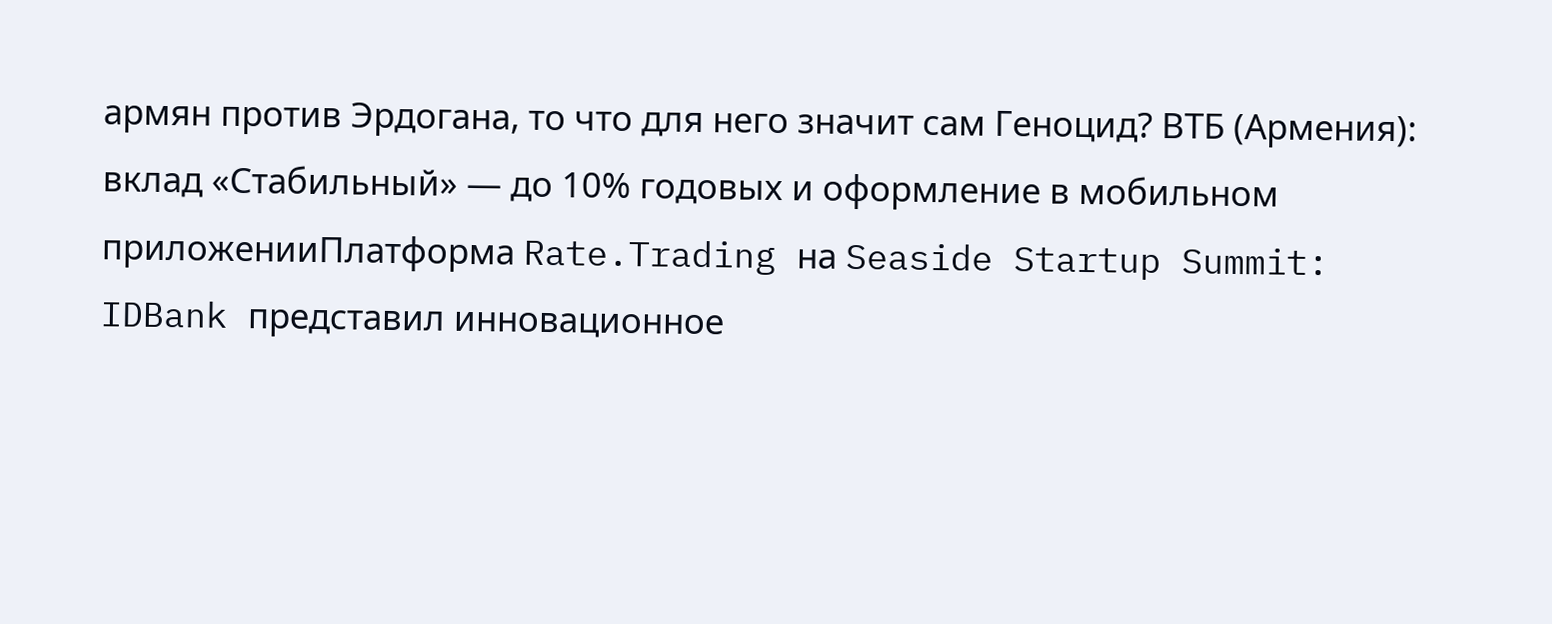армян против Эрдогана, то что для него значит сам Геноцид? ВТБ (Армения): вклад «Стабильный» — до 10% годовых и оформление в мобильном приложенииПлатформа Rate.Trading на Seaside Startup Summit: IDBank представил инновационное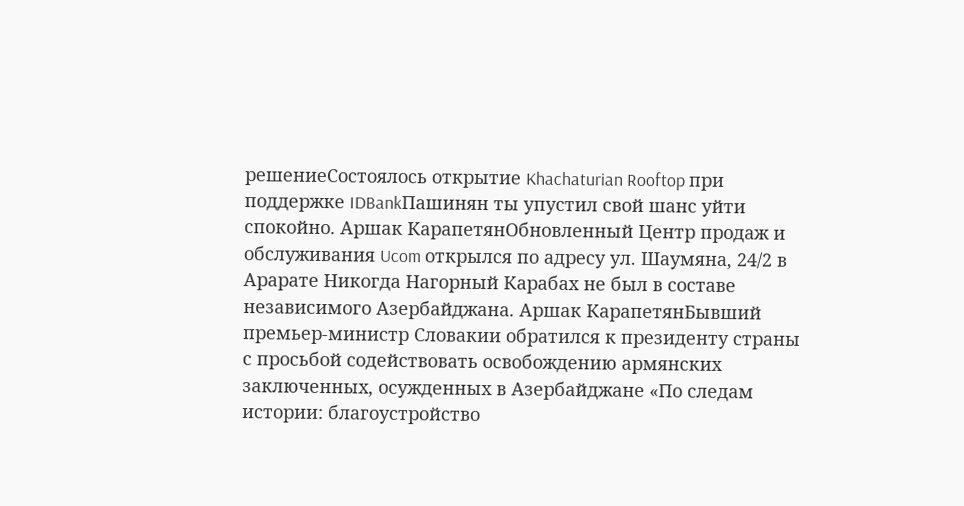решениеСостоялось открытие Khachaturian Rooftop при поддержке IDBankПашинян ты упустил свой шанс уйти спокойно. Аршак КарапетянОбновленный Центр продаж и обслуживания Ucom открылся по адресу ул. Шаумяна, 24/2 в Арарате Никогда Нагорный Карабах не был в составе независимого Азербайджана. Аршак КарапетянБывший премьер-министр Словакии обратился к президенту страны с просьбой содействовать освобождению армянских заключенных, осужденных в Азербайджане «По следам истории: благоустройство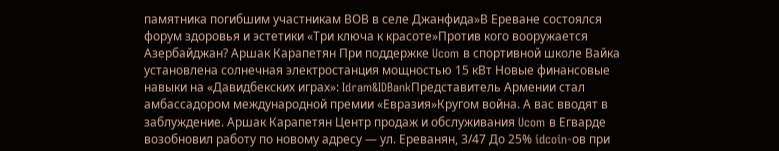памятника погибшим участникам ВОВ в селе Джанфида»В Ереване состоялся форум здоровья и эстетики «Три ключа к красоте»Против кого вооружается Азербайджан? Аршак Карапетян При поддержке Ucom в спортивной школе Вайка установлена солнечная электростанция мощностью 15 кВт Новые финансовые навыки на «Давидбекских играх»: Idram&IDBankПредставитель Армении стал амбассадором международной премии «Евразия»Кругом война. А вас вводят в заблуждение. Аршак Карапетян Центр продаж и обслуживания Ucom в Егварде возобновил работу по новому адресу — ул. Ереванян, 3/47 До 25% idcoin-ов при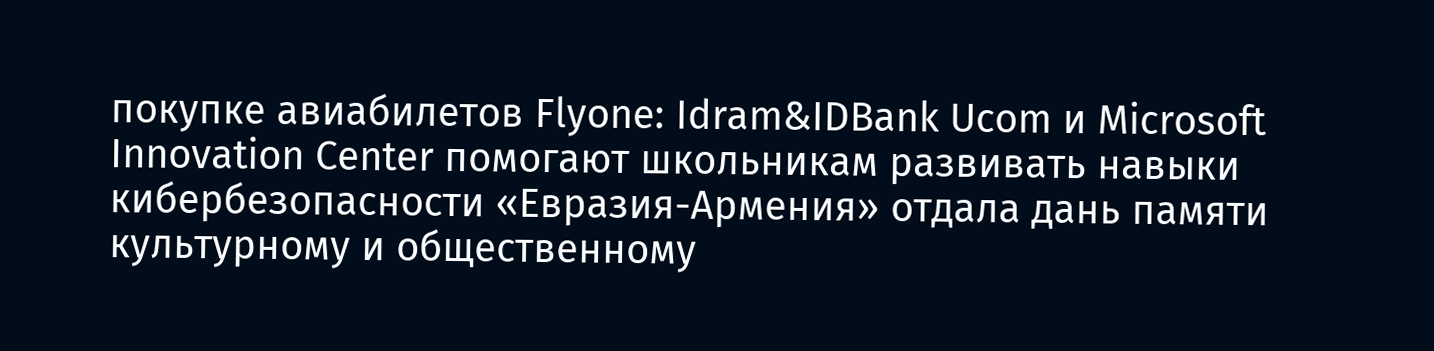покупке авиабилетов Flyone: Idram&IDBank Ucom и Microsoft Innovation Center помогают школьникам развивать навыки кибербезопасности «Евразия-Армения» отдала дань памяти культурному и общественному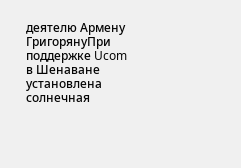деятелю Армену ГригорянуПри поддержке Ucom в Шенаване установлена солнечная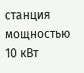станция мощностью 10 кВт